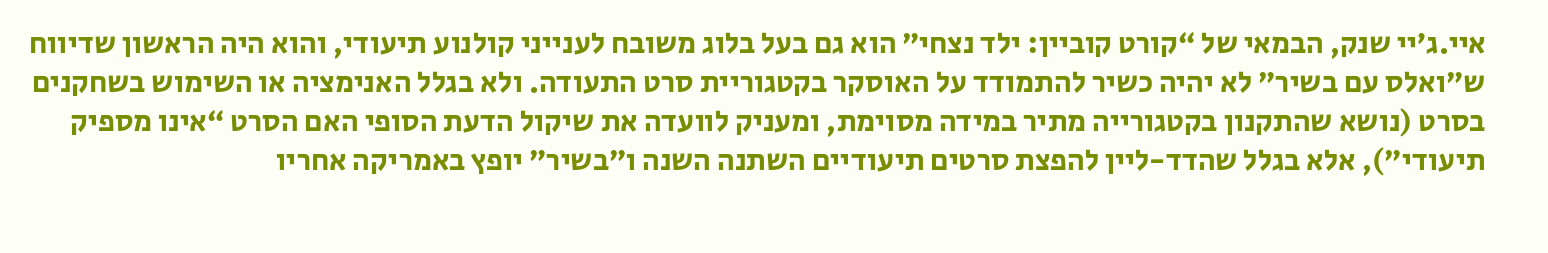איי.ג’יי שנק, הבמאי של “קורט קוביין: ילד נצחי” הוא גם בעל בלוג משובח לענייני קולנוע תיעודי, והוא היה הראשון שדיווח ש”ואלס עם בשיר” לא יהיה כשיר להתמודד על האוסקר בקטגוריית סרט התעודה. ולא בגלל האנימציה או השימוש בשחקנים בסרט (נושא שהתקנון בקטגורייה מתיר במידה מסוימת, ומעניק לוועדה את שיקול הדעת הסופי האם הסרט “אינו מספיק תיעודי”), אלא בגלל שהדד-ליין להפצת סרטים תיעודיים השתנה השנה ו”בשיר” יופץ באמריקה אחריו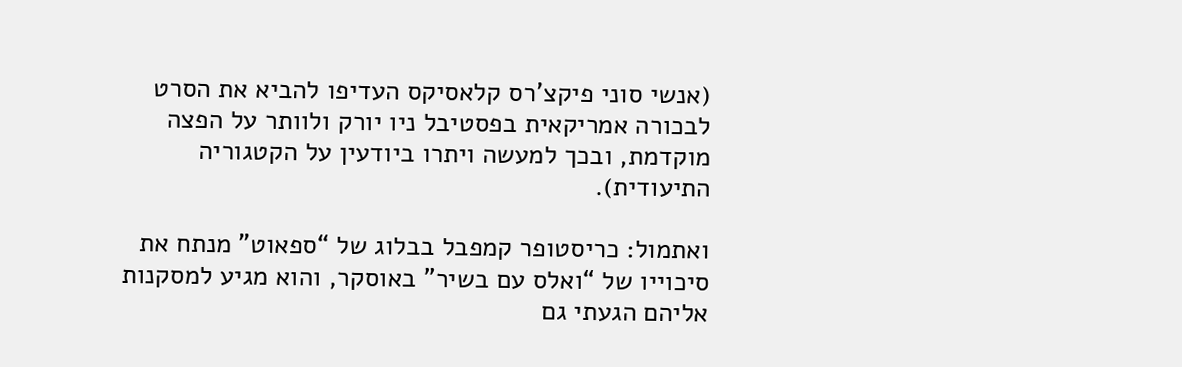(אנשי סוני פיקצ’רס קלאסיקס העדיפו להביא את הסרט לבכורה אמריקאית בפסטיבל ניו יורק ולוותר על הפצה מוקדמת, ובכך למעשה ויתרו ביודעין על הקטגוריה התיעודית).

ואתמול: כריסטופר קמפבל בבלוג של “ספאוט” מנתח את סיכוייו של “ואלס עם בשיר” באוסקר, והוא מגיע למסקנות אליהם הגעתי גם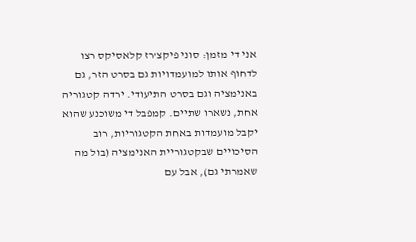אני די מזמן: סוני פיקצ’רז קלאסיקס רצו לדחוף אותו למועמדויות גם בסרט הזר, גם באנימציה וגם בסרט התיעודי. ירדה קטגוריה אחת, נשארו שתיים. קמפבל די משוכנע שהוא יקבל מועמדות באחת הקטגוריות, רוב הסיכויים שבקטגוריית האנימציה (בול מה שאמרתי גם), אבל עם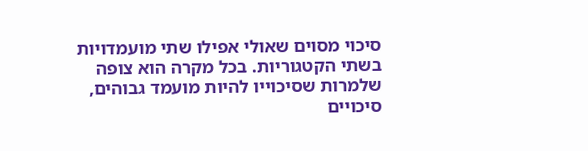סיכוי מסוים שאולי אפילו שתי מועמדויות בשתי הקטגוריות. בכל מקרה הוא צופה שלמרות שסיכוייו להיות מועמד גבוהים, סיכויים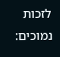לזכות נמוכים: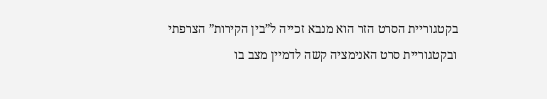בקטגוריית הסרט הזר הוא מנבא זכייה ל”בין הקירות” הצרפתי ובקטגוריית סרט האנימציה קשה לדמיין מצב בו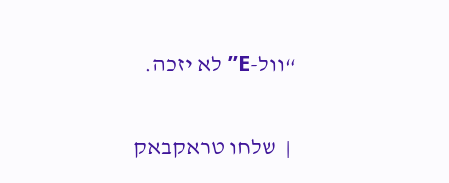“וול-E” לא יזכה.

 |  שלחו טראקבאק